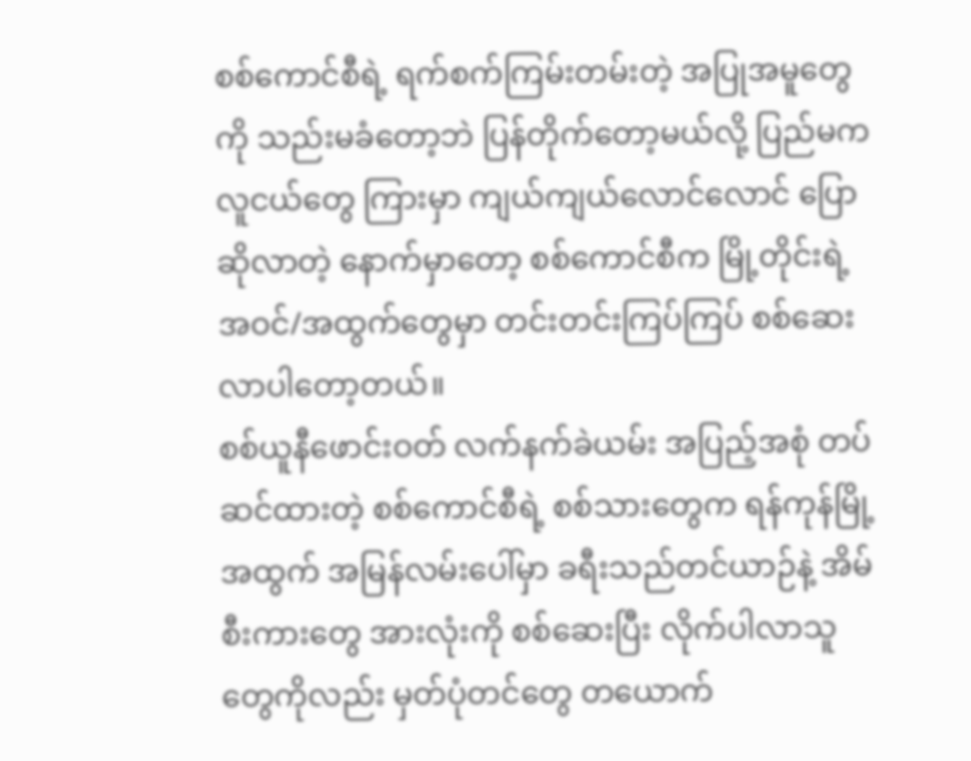စစ်ကောင်စီရဲ့ ရက်စက်ကြမ်းတမ်းတဲ့ အပြုအမူတွေကို သည်းမခံတော့ဘဲ ပြန်တိုက်တော့မယ်လို့ ပြည်မက လူငယ်တွေ ကြားမှာ ကျယ်ကျယ်လောင်လောင် ပြောဆိုလာတဲ့ နောက်မှာတော့ စစ်ကောင်စီက မြို့တိုင်းရဲ့ အဝင်/အထွက်တွေမှာ တင်းတင်းကြပ်ကြပ် စစ်ဆေးလာပါတော့တယ်။
စစ်ယူနီဖောင်းဝတ် လက်နက်ခဲယမ်း အပြည့်အစုံ တပ်ဆင်ထားတဲ့ စစ်ကောင်စီရဲ့ စစ်သားတွေက ရန်ကုန်မြို့အထွက် အမြန်လမ်းပေါ်မှာ ခရီးသည်တင်ယာဉ်နဲ့ အိမ်စီးကားတွေ အားလုံးကို စစ်ဆေးပြီး လိုက်ပါလာသူတွေကိုလည်း မှတ်ပုံတင်တွေ တယောက်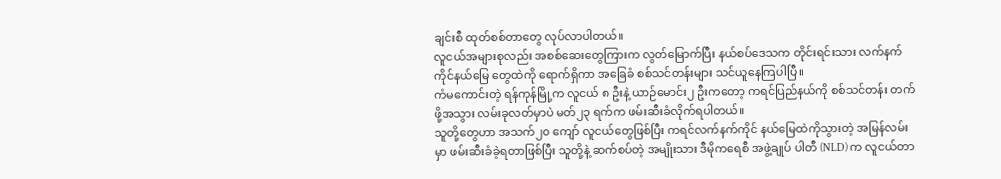ချင်းစီ ထုတ်စစ်တာတွေ လုပ်လာပါတယ်။
လူငယ်အများစုလည်း အစစ်ဆေးတွေကြားက လွတ်မြောက်ပြီး နယ်စပ်ဒေသက တိုင်းရင်းသား လက်နက်ကိုင်နယ်မြေ တွေထဲကို ရောက်ရှိကာ အခြေခံ စစ်သင်တန်းများ သင်ယူနေကြပါပြီ။
ကံမကောင်းတဲ့ ရန်ကုန်မြို့က လူငယ် ၈ ဦးနဲ့ ယာဉ်မောင်း၂ ဦးကတော့ ကရင်ပြည်နယ်ကို စစ်သင်တန်း တက်ဖို့အသွား လမ်းခုလတ်မှာပဲ မတ်၂၃ ရက်က ဖမ်းဆီးခံလိုက်ရပါတယ်။
သူတို့တွေဟာ အသက်၂၀ ကျော် လူငယ်တွေဖြစ်ပြီး ကရင်လက်နက်ကိုင် နယ်မြေထဲကိုသွားတဲ့ အမြန်လမ်းမှာ ဖမ်းဆီးခံခဲ့ရတာဖြစ်ပြီး သူတို့နဲ့ ဆက်စပ်တဲ့ အမျိုးသား ဒီမိုကရေစီ အဖွဲ့ချုပ် ပါတီ (NLD) က လူငယ်တာ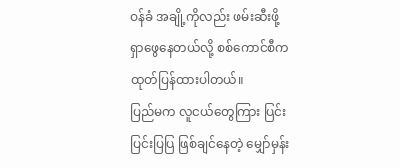ဝန်ခံ အချို့ကိုလည်း ဖမ်းဆီးဖို့ ရှာဖွေနေတယ်လို့ စစ်ကောင်စီက ထုတ်ပြန်ထားပါတယ်။
ပြည်မက လူငယ်တွေကြား ပြင်းပြင်းပြပြ ဖြစ်ချင်နေတဲ့ မျှော်မှန်း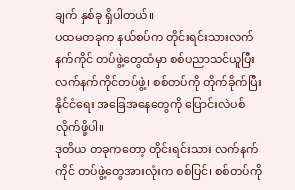ချက် နှစ်ခု ရှိပါတယ်။
ပထမတခုက နယ်စပ်က တိုင်းရင်းသားလက်နက်ကိုင် တပ်ဖွဲ့တွေထံမှာ စစ်ပညာသင်ယူပြီး လက်နက်ကိုင်တပ်ဖွဲ့၊ စစ်တပ်ကို တိုက်ခိုက်ပြီး နိုင်ငံရေး အခြေအနေတွေကို ပြောင်းလဲပစ်လိုက်ဖို့ပါ။
ဒုတိယ တခုကတော့ တိုင်းရင်းသား လက်နက်ကိုင် တပ်ဖွဲ့တွေအားလုံးက စစ်ပြင်၊ စစ်တပ်ကို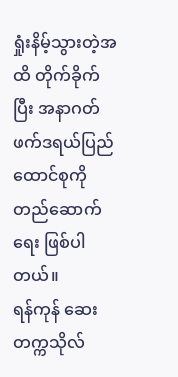ရှုံးနိမ့်သွားတဲ့အထိ တိုက်ခိုက်ပြီး အနာဂတ် ဖက်ဒရယ်ပြည်ထောင်စုကို တည်ဆောက်ရေး ဖြစ်ပါတယ်။
ရန်ကုန် ဆေးတက္ကသိုလ်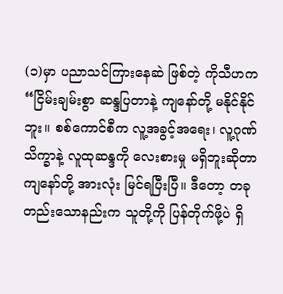(၁)မှာ ပညာသင်ကြားနေဆဲ ဖြစ်တဲ့ ကိုသီဟက “ငြိမ်းချမ်းစွာ ဆန္ဒပြတာနဲ့ ကျနော်တို့ မနိုင်နိုင်ဘူး။ စစ်ကောင်စီက လူ့အခွင့်အရေး၊ လူ့ဂုဏ်သိက္ခာနဲ့ လူထုဆန္ဒကို လေးစားမှု မရှိဘူးဆိုတာ ကျနော်တို့ အားလုံး မြင်ရပြီးပြီ။ ဒီတော့ တခုတည်းသောနည်းက သူတို့ကို ပြန်တိုက်ဖို့ပဲ ရှိ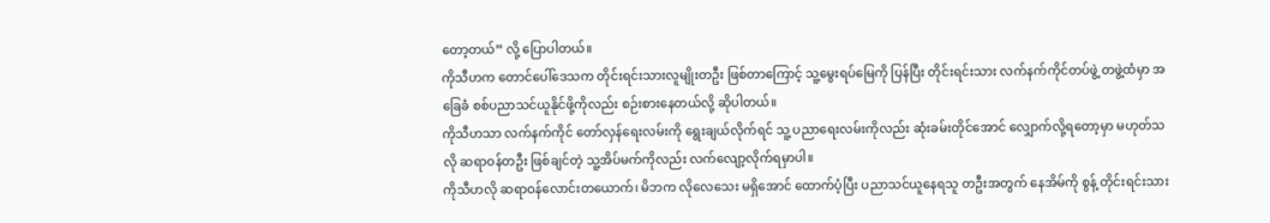တော့တယ်” လို့ ပြောပါတယ်။
ကိုသီဟက တောင်ပေါ်ဒေသက တိုင်းရင်းသားလူမျိုးတဦး ဖြစ်တာကြောင့် သူ့မွေးရပ်မြေကို ပြန်ပြီး တိုင်းရင်းသား လက်နက်ကိုင်တပ်ဖွဲ့ တဖွဲ့ထံမှာ အခြေခံ စစ်ပညာသင်ယူနိုင်ဖို့ကိုလည်း စဉ်းစားနေတယ်လို့ ဆိုပါတယ်။
ကိုသီဟသာ လက်နက်ကိုင် တော်လှန်ရေးလမ်းကို ရွေးချယ်လိုက်ရင် သူ့ ပညာရေးလမ်းကိုလည်း ဆုံးခမ်းတိုင်အောင် လျှောက်လို့ရတော့မှာ မဟုတ်သလို ဆရာဝန်တဦး ဖြစ်ချင်တဲ့ သူ့အိပ်မက်ကိုလည်း လက်လျော့လိုက်ရမှာပါ။
ကိုသီဟလို ဆရာဝန်လောင်းတယောက်၊ မိဘက လိုလေသေး မရှိအောင် ထောက်ပံ့ပြီး ပညာသင်ယူနေရသူ တဦးအတွက် နေအိမ်ကို စွန့် တိုင်းရင်းသား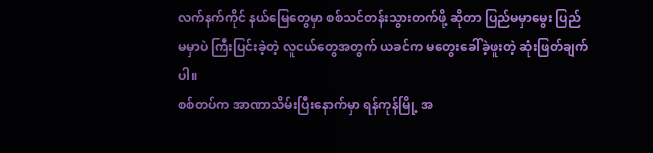လက်နက်ကိုင် နယ်မြေတွေမှာ စစ်သင်တန်းသွားတက်ဖို့ ဆိုတာ ပြည်မမှာမွေး ပြည်မမှာပဲ ကြီးပြင်းခဲ့တဲ့ လူငယ်တွေအတွက် ယခင်က မတွေးခေါ်ခဲ့ဖူးတဲ့ ဆုံးဖြတ်ချက်ပါ။
စစ်တပ်က အာဏာသိမ်းပြီးနောက်မှာ ရန်ကုန်မြို့ အ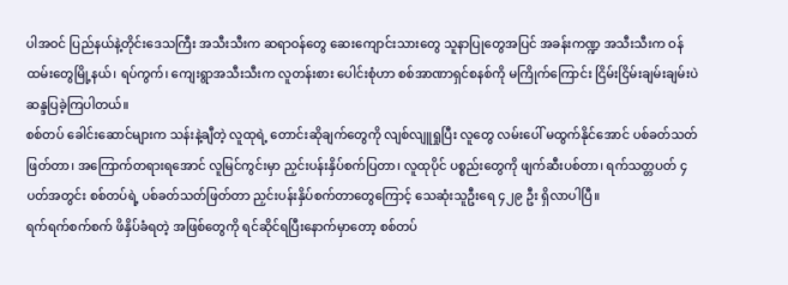ပါအဝင် ပြည်နယ်နဲ့တိုင်းဒေသကြီး အသီးသီးက ဆရာဝန်တွေ ဆေးကျောင်းသားတွေ သူနာပြုတွေအပြင် အခန်းကဏ္ဍ အသီးသီးက ဝန်ထမ်းတွေမြို့နယ်၊ ရပ်ကွက်၊ ကျေးရွာအသီးသီးက လူတန်းစား ပေါင်းစုံဟာ စစ်အာဏာရှင်စနစ်ကို မကြိုက်ကြောင်း ငြိမ်းငြိမ်းချမ်းချမ်းပဲ ဆန္ဒပြခဲ့ကြပါတယ်။
စစ်တပ် ခေါင်းဆောင်များက သန်းနဲ့ချီတဲ့ လူထုရဲ့ တောင်းဆိုချက်တွေကို လျစ်လျူရှုပြီး လူတွေ လမ်းပေါ် မထွက်နိုင်အောင် ပစ်ခတ်သတ်ဖြတ်တာ၊ အကြောက်တရားရအောင် လူမြင်ကွင်းမှာ ညှင်းပန်းနှိပ်စက်ပြတာ၊ လူထုပိုင် ပစ္စည်းတွေကို ဖျက်ဆီးပစ်တာ၊ ရက်သတ္တပတ် ၄ ပတ်အတွင်း စစ်တပ်ရဲ့ ပစ်ခတ်သတ်ဖြတ်တာ ညှင်းပန်းနှိပ်စက်တာတွေကြောင့် သေဆုံးသူဦးရေ ၄၂၉ ဦး ရှိလာပါပြီ။
ရက်ရက်စက်စက် ဖိနှိပ်ခံရတဲ့ အဖြစ်တွေကို ရင်ဆိုင်ရပြီးနောက်မှာတော့ စစ်တပ်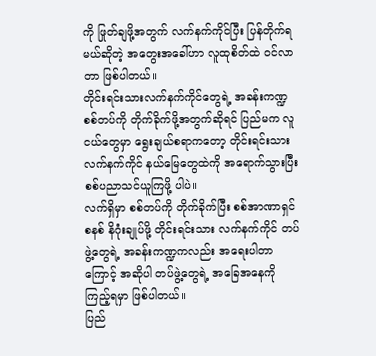ကို ဖြုတ်ချဖို့အတွက် လက်နက်ကိုင်ပြီး ပြန်တိုက်ရမယ်ဆိုတဲ့ အတွေးအခေါ်ဟာ လူထုစိတ်ထဲ ဝင်လာတာ ဖြစ်ပါတယ်။
တိုင်းရင်းသားလက်နက်ကိုင်တွေရဲ့ အခန်းကဏ္ဍ
စစ်တပ်ကို တိုက်ခိုက်ဖို့အတွက်ဆိုရင် ပြည်မက လူငယ်တွေမှာ ရွေးချယ်စရာကတော့ တိုင်းရင်းသား လက်နက်ကိုင် နယ်မြေတွေထဲကို အရောက်သွားပြီး စစ်ပညာသင်ယူကြဖို့ ပါပဲ။
လက်ရှိမှာ စစ်တပ်ကို တိုက်ခိုက်ပြီး စစ်အာဏာရှင်စနစ် နိဂုံးချုပ်ဖို့ တိုင်းရင်းသား လက်နက်ကိုင် တပ်ဖွဲ့တွေရဲ့ အခန်းကဏ္ဍကလည်း အရေးပါတာကြောင့် အဆိုပါ တပ်ဖွဲ့တွေရဲ့ အခြေအနေကို ကြည့်ရမှာ ဖြစ်ပါတယ်။
ပြည်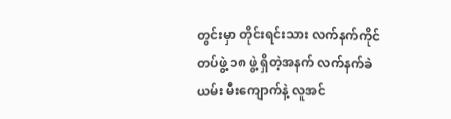တွင်းမှာ တိုင်းရင်းသား လက်နက်ကိုင် တပ်ဖွဲ့ ၁၈ ဖွဲ့ ရှိတဲ့အနက် လက်နက်ခဲယမ်း မီးကျောက်နဲ့ လူအင်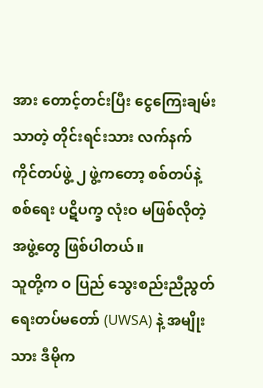အား တောင့်တင်းပြီး ငွေကြေးချမ်းသာတဲ့ တိုင်းရင်းသား လက်နက်ကိုင်တပ်ဖွဲ့ ၂ ဖွဲ့ကတော့ စစ်တပ်နဲ့ စစ်ရေး ပဋိပက္ခ လုံးဝ မဖြစ်လိုတဲ့ အဖွဲ့တွေ ဖြစ်ပါတယ်။
သူတို့က ဝ ပြည် သွေးစည်းညီညွတ်ရေးတပ်မတော် (UWSA) နဲ့ အမျိုးသား ဒီမိုက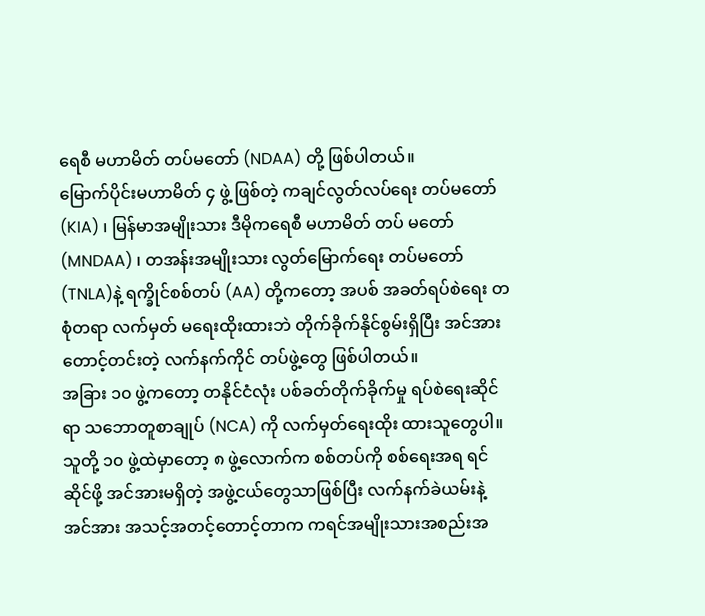ရေစီ မဟာမိတ် တပ်မတော် (NDAA) တို့ ဖြစ်ပါတယ်။
မြောက်ပိုင်းမဟာမိတ် ၄ ဖွဲ့ ဖြစ်တဲ့ ကချင်လွတ်လပ်ရေး တပ်မတော် (KIA) ၊ မြန်မာအမျိုးသား ဒီမိုကရေစီ မဟာမိတ် တပ် မတော် (MNDAA) ၊ တအန်းအမျိုးသား လွတ်မြောက်ရေး တပ်မတော် (TNLA)နဲ့ ရက္ခိုင်စစ်တပ် (AA) တို့ကတော့ အပစ် အခတ်ရပ်စဲရေး တစုံတရာ လက်မှတ် မရေးထိုးထားဘဲ တိုက်ခိုက်နိုင်စွမ်းရှိပြီး အင်အားတောင့်တင်းတဲ့ လက်နက်ကိုင် တပ်ဖွဲ့တွေ ဖြစ်ပါတယ်။
အခြား ၁၀ ဖွဲ့ကတော့ တနိုင်ငံလုံး ပစ်ခတ်တိုက်ခိုက်မှု ရပ်စဲရေးဆိုင်ရာ သဘောတူစာချုပ် (NCA) ကို လက်မှတ်ရေးထိုး ထားသူတွေပါ။
သူတို့ ၁၀ ဖွဲ့ထဲမှာတော့ ၈ ဖွဲ့လောက်က စစ်တပ်ကို စစ်ရေးအရ ရင်ဆိုင်ဖို့ အင်အားမရှိတဲ့ အဖွဲ့ငယ်တွေသာဖြစ်ပြီး လက်နက်ခဲယမ်းနဲ့ အင်အား အသင့်အတင့်တောင့်တာက ကရင်အမျိုးသားအစည်းအ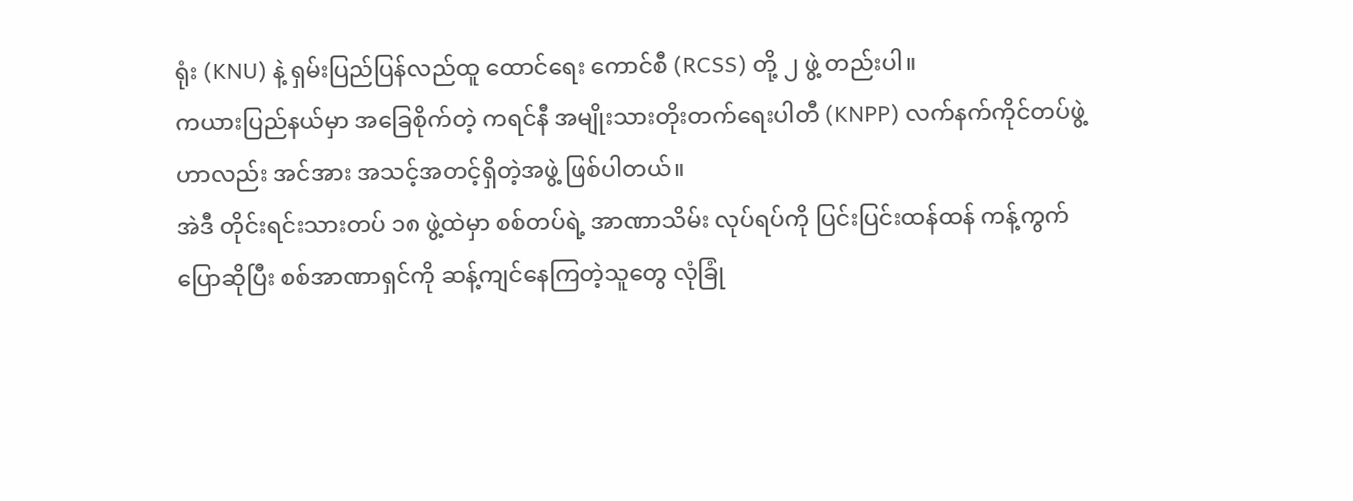ရုံး (KNU) နဲ့ ရှမ်းပြည်ပြန်လည်ထူ ထောင်ရေး ကောင်စီ (RCSS) တို့ ၂ ဖွဲ့ တည်းပါ။
ကယားပြည်နယ်မှာ အခြေစိုက်တဲ့ ကရင်နီ အမျိုးသားတိုးတက်ရေးပါတီ (KNPP) လက်နက်ကိုင်တပ်ဖွဲ့ဟာလည်း အင်အား အသင့်အတင့်ရှိတဲ့အဖွဲ့ ဖြစ်ပါတယ်။
အဲဒီ တိုင်းရင်းသားတပ် ၁၈ ဖွဲ့ထဲမှာ စစ်တပ်ရဲ့ အာဏာသိမ်း လုပ်ရပ်ကို ပြင်းပြင်းထန်ထန် ကန့်ကွက်ပြောဆိုပြီး စစ်အာဏာရှင်ကို ဆန့်ကျင်နေကြတဲ့သူတွေ လုံခြုံ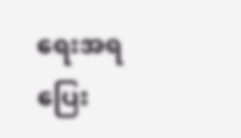ရေးအရ ပြေး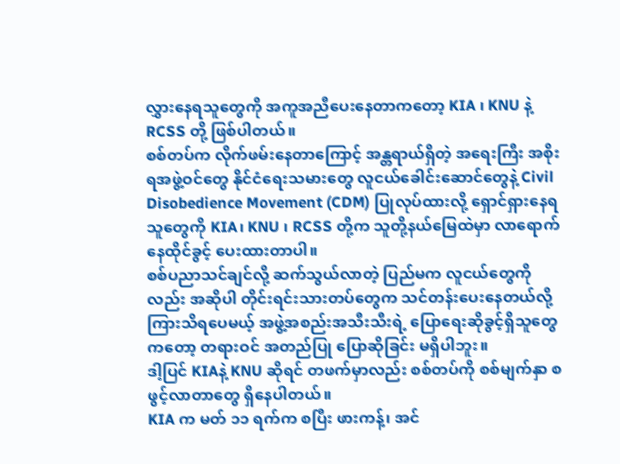လွှားနေရသူတွေကို အကူအညီပေးနေတာကတော့ KIA ၊ KNU နဲ့ RCSS တို့ ဖြစ်ပါတယ်။
စစ်တပ်က လိုက်ဖမ်းနေတာကြောင့် အန္တရာယ်ရှိတဲ့ အရေးကြီး အစိုးရအဖွဲ့ဝင်တွေ နိုင်ငံရေးသမားတွေ လူငယ်ခေါင်းဆောင်တွေနဲ့ Civil Disobedience Movement (CDM) ပြုလုပ်ထားလို့ ရှောင်ရှားနေရသူတွေကို KIA၊ KNU ၊ RCSS တို့က သူတို့နယ်မြေထဲမှာ လာရောက် နေထိုင်ခွင့် ပေးထားတာပါ။
စစ်ပညာသင်ချင်လို့ ဆက်သွယ်လာတဲ့ ပြည်မက လူငယ်တွေကိုလည်း အဆိုပါ တိုင်းရင်းသားတပ်တွေက သင်တန်းပေးနေတယ်လို့ ကြားသိရပေမယ့် အဖွဲ့အစည်းအသီးသီးရဲ့ ပြောရေးဆိုခွင့်ရှိသူတွေကတော့ တရားဝင် အတည်ပြု ပြောဆိုခြင်း မရှိပါဘူး။
ဒါ့ပြင် KIAနဲ့ KNU ဆိုရင် တဖက်မှာလည်း စစ်တပ်ကို စစ်မျက်နှာ စဖွင့်လာတာတွေ ရှိနေပါတယ်။
KIA က မတ် ၁၁ ရက်က စပြီး ဖားကန့်၊ အင်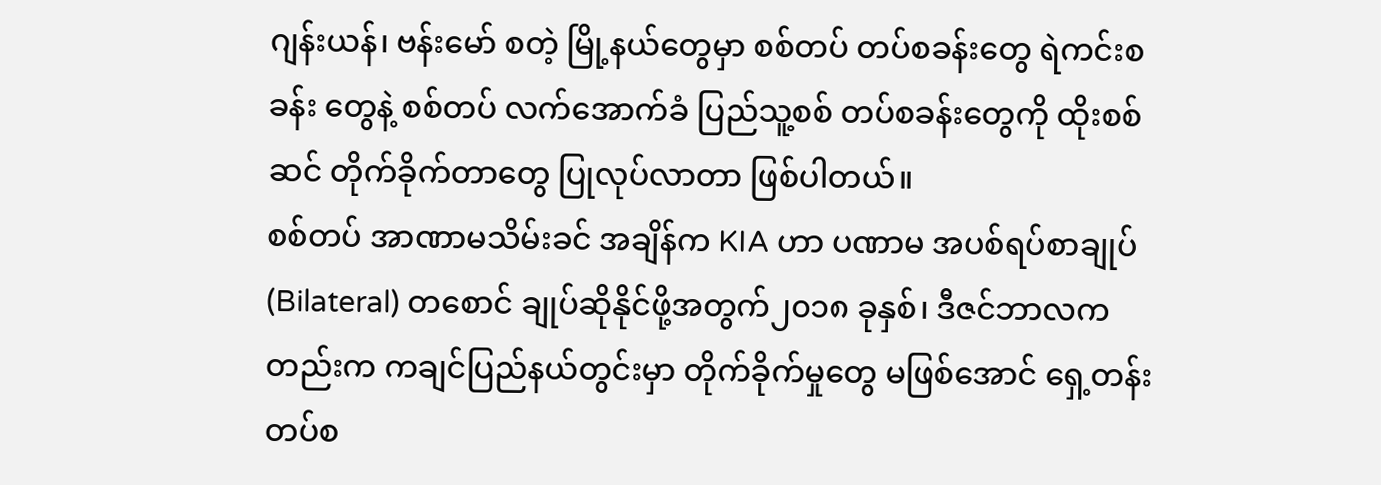ဂျန်းယန်၊ ဗန်းမော် စတဲ့ မြို့နယ်တွေမှာ စစ်တပ် တပ်စခန်းတွေ ရဲကင်းစခန်း တွေနဲ့ စစ်တပ် လက်အောက်ခံ ပြည်သူ့စစ် တပ်စခန်းတွေကို ထိုးစစ်ဆင် တိုက်ခိုက်တာတွေ ပြုလုပ်လာတာ ဖြစ်ပါတယ်။
စစ်တပ် အာဏာမသိမ်းခင် အချိန်က KIA ဟာ ပဏာမ အပစ်ရပ်စာချုပ် (Bilateral) တစောင် ချုပ်ဆိုနိုင်ဖို့အတွက်၂၀၁၈ ခုနှစ်၊ ဒီဇင်ဘာလကတည်းက ကချင်ပြည်နယ်တွင်းမှာ တိုက်ခိုက်မှုတွေ မဖြစ်အောင် ရှေ့တန်းတပ်စ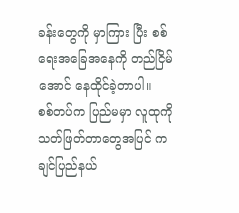ခန်းတွေကို မှာကြား ပြီး စစ်ရေးအခြေအနေကို တည်ငြိမ်အောင် နေထိုင်ခဲ့တာပါ။
စစ်တပ်က ပြည်မမှာ လူထုကို သတ်ဖြတ်တာတွေအပြင် ကချင်ပြည်နယ်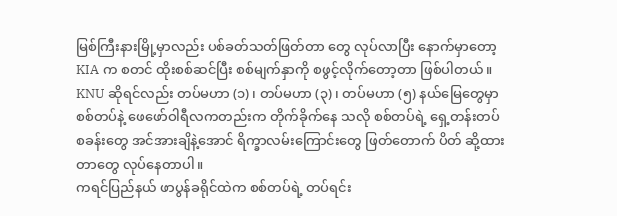မြစ်ကြီးနားမြို့မှာလည်း ပစ်ခတ်သတ်ဖြတ်တာ တွေ လုပ်လာပြီး နောက်မှာတော့ KIA က စတင် ထိုးစစ်ဆင်ပြီး စစ်မျက်နှာကို စဖွင့်လိုက်တော့တာ ဖြစ်ပါတယ်။
KNU ဆိုရင်လည်း တပ်မဟာ (၁) ၊ တပ်မဟာ (၃) ၊ တပ်မဟာ (၅) နယ်မြေတွေမှာ စစ်တပ်နဲ့ ဖေဖော်ဝါရီလကတည်းက တိုက်ခိုက်နေ သလို စစ်တပ်ရဲ့ ရှေ့တန်းတပ်စခန်းတွေ အင်အားချိနဲ့အောင် ရိက္ခာလမ်းကြောင်းတွေ ဖြတ်တောက် ပိတ် ဆို့ထားတာတွေ လုပ်နေတာပါ။
ကရင်ပြည်နယ် ဖာပွန်ခရိုင်ထဲက စစ်တပ်ရဲ့ တပ်ရင်း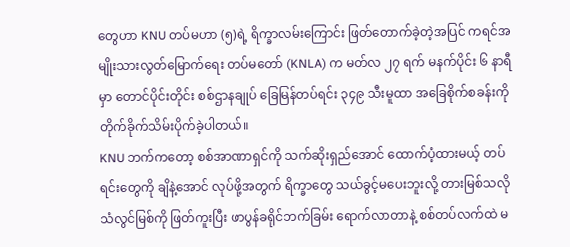တွေဟာ KNU တပ်မဟာ (၅)ရဲ့ ရိက္ခာလမ်းကြောင်း ဖြတ်တောက်ခဲ့တဲ့အပြင် ကရင်အမျိုးသားလွတ်မြောက်ရေး တပ်မတော် (KNLA) က မတ်လ ၂၇ ရက် မနက်ပိုင်း ၆ နာရီမှာ တောင်ပိုင်းတိုင်း စစ်ဌာနချုပ် ခြေမြန်တပ်ရင်း ၃၄၉ သီးမူထာ အခြေစိုက်စခန်းကို တိုက်ခိုက်သိမ်းပိုက်ခဲ့ပါတယ်။
KNU ဘက်ကတော့ စစ်အာဏာရှင်ကို သက်ဆိုးရှည်အောင် ထောက်ပံ့ထားမယ့် တပ်ရင်းတွေကို ချိနဲ့အောင် လုပ်ဖို့အတွက် ရိက္ခာတွေ သယ်ခွင့်မပေးဘူးလို့ တားမြစ်သလို သံလွင်မြစ်ကို ဖြတ်ကူးပြီး ဖာပွန်ခရိုင်ဘက်ခြမ်း ရောက်လာတာနဲ့ စစ်တပ်လက်ထဲ မ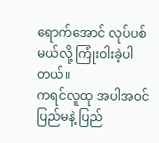ရောက်အောင် လုပ်ပစ်မယ်လို့ ကြုံးဝါးခဲ့ပါတယ်။
ကရင်လူထု အပါအဝင် ပြည်မနဲ့ ပြည်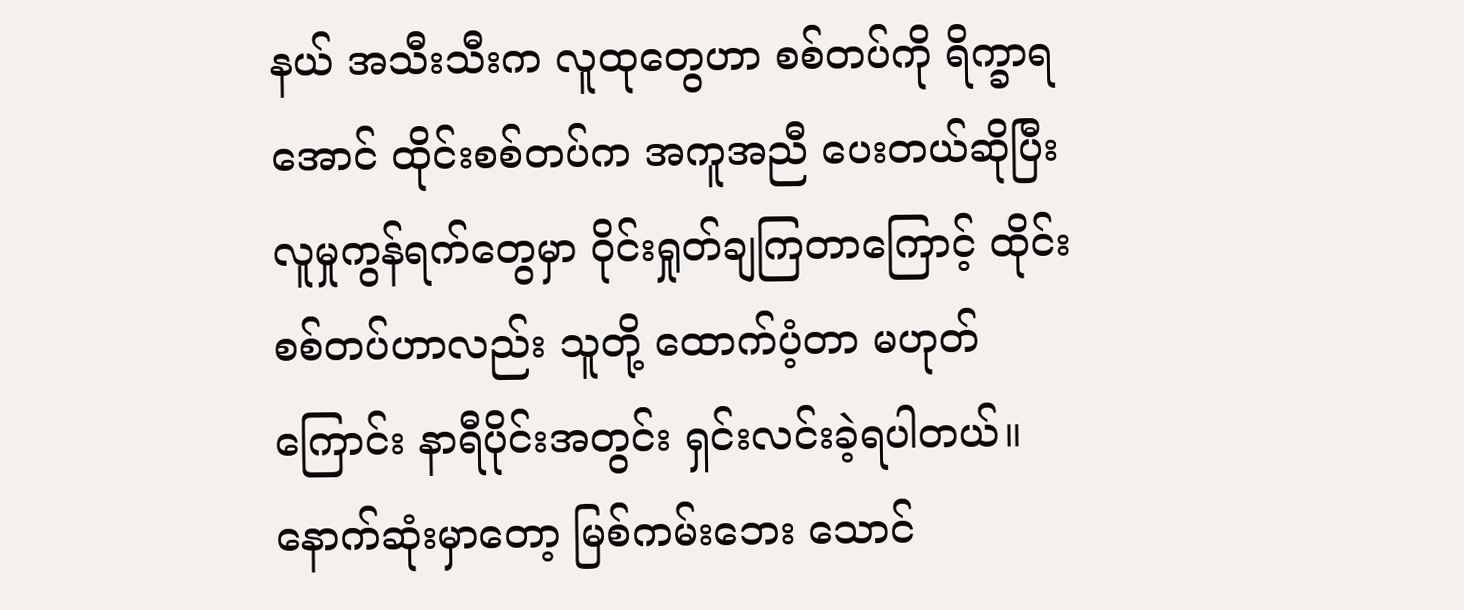နယ် အသီးသီးက လူထုတွေဟာ စစ်တပ်ကို ရိက္ခာရအောင် ထိုင်းစစ်တပ်က အကူအညီ ပေးတယ်ဆိုပြီး လူမှုကွန်ရက်တွေမှာ ဝိုင်းရှုတ်ချကြတာကြောင့် ထိုင်းစစ်တပ်ဟာလည်း သူတို့ ထောက်ပံ့တာ မဟုတ်ကြောင်း နာရီပိုင်းအတွင်း ရှင်းလင်းခဲ့ရပါတယ်။
နောက်ဆုံးမှာတော့ မြစ်ကမ်းဘေး သောင်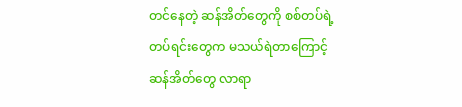တင်နေတဲ့ ဆန်အိတ်တွေကို စစ်တပ်ရဲ့တပ်ရင်းတွေက မသယ်ရဲတာကြောင့် ဆန်အိတ်တွေ လာရာ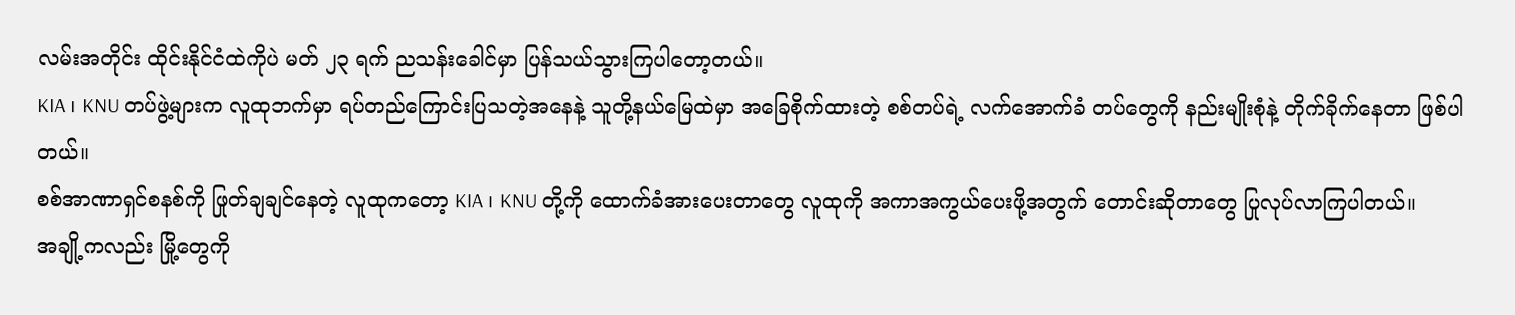လမ်းအတိုင်း ထိုင်းနိုင်ငံထဲကိုပဲ မတ် ၂၃ ရက် ညသန်းခေါင်မှာ ပြန်သယ်သွားကြပါတော့တယ်။
KIA ၊ KNU တပ်ဖွဲ့များက လူထုဘက်မှာ ရပ်တည်ကြောင်းပြသတဲ့အနေနဲ့ သူတို့နယ်မြေထဲမှာ အခြေစိုက်ထားတဲ့ စစ်တပ်ရဲ့ လက်အောက်ခံ တပ်တွေကို နည်းမျိုးစုံနဲ့ တိုက်ခိုက်နေတာ ဖြစ်ပါတယ်။
စစ်အာဏာရှင်စနစ်ကို ဖြုတ်ချချင်နေတဲ့ လူထုကတော့ KIA ၊ KNU တို့ကို ထောက်ခံအားပေးတာတွေ လူထုကို အကာအကွယ်ပေးဖို့အတွက် တောင်းဆိုတာတွေ ပြုလုပ်လာကြပါတယ်။
အချို့ကလည်း မြို့တွေကို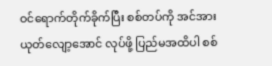ဝင်ရောက်တိုက်ခိုက်ပြီး စစ်တပ်ကို အင်အားယုတ်လျော့အောင် လုပ်ဖို့ ပြည်မအထိပါ စစ်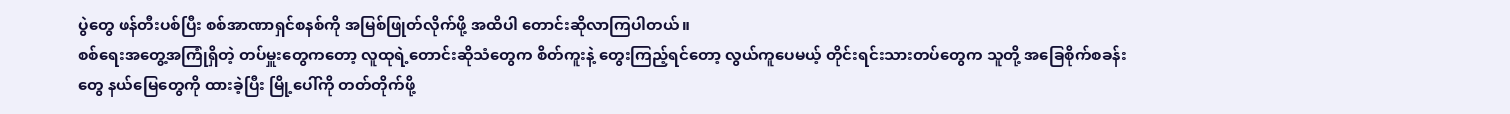ပွဲတွေ ဖန်တီးပစ်ပြီး စစ်အာဏာရှင်စနစ်ကို အမြစ်ဖြုတ်လိုက်ဖို့ အထိပါ တောင်းဆိုလာကြပါတယ်။
စစ်ရေးအတွေ့အကြုံရှိတဲ့ တပ်မှူးတွေကတော့ လူထုရဲ့တောင်းဆိုသံတွေက စိတ်ကူးနဲ့ တွေးကြည့်ရင်တော့ လွယ်ကူပေမယ့် တိုင်းရင်းသားတပ်တွေက သူတို့ အခြေစိုက်စခန်းတွေ နယ်မြေတွေကို ထားခဲ့ပြီး မြို့ပေါ်ကို တတ်တိုက်ဖို့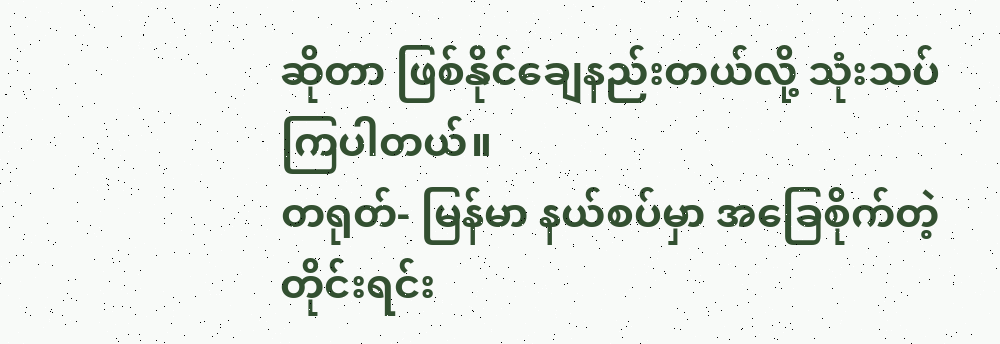ဆိုတာ ဖြစ်နိုင်ချေနည်းတယ်လို့ သုံးသပ်ကြပါတယ်။
တရုတ်- မြန်မာ နယ်စပ်မှာ အခြေစိုက်တဲ့ တိုင်းရင်း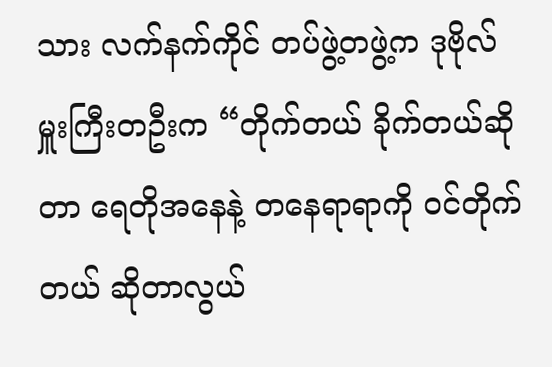သား လက်နက်ကိုင် တပ်ဖွဲ့တဖွဲ့က ဒုဗိုလ်မှူးကြီးတဦးက “တိုက်တယ် ခိုက်တယ်ဆိုတာ ရေတိုအနေနဲ့ တနေရာရာကို ဝင်တိုက်တယ် ဆိုတာလွယ်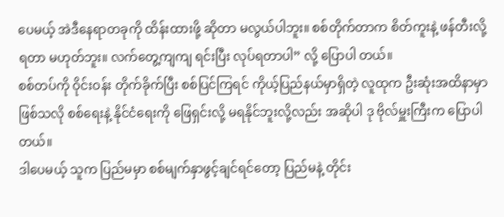ပေမယ့် အဲဒီနေရာတခုကို ထိန်းထားဖို့ ဆိုတာ မလွယ်ပါဘူး။ စစ်တိုက်တာက စိတ်ကူးနဲ့ ဖန်တီးလို့ရတာ မဟုတ်ဘူး။ လက်တွေ့ကျကျ ရင်းပြီး လုပ်ရတာပါ” လို့ ပြောပါ တယ်။
စစ်တပ်ကို ဝိုင်းဝန်း တိုက်ခိုက်ပြီး စစ်ပြင်ကြရင် ကိုယ့်ပြည်နယ်မှာရှိတဲ့ လူထုက ဦးဆုံးအထိနာမှာ ဖြစ်သလို စစ်ရေးနဲ့ နိုင်ငံရေးကို ဖြေရှင်းလို့ မရနိုင်ဘူးလို့လည်း အဆိုပါ ဒု ဗိုလ်မှူးကြီးက ပြောပါတယ်။
ဒါပေမယ့် သူက ပြည်မမှာ စစ်မျက်နှာဖွင့်ချင်ရင်တော့ ပြည်မနဲ့ တိုင်း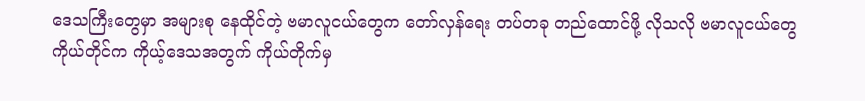ဒေသကြီးတွေမှာ အများစု နေထိုင်တဲ့ ဗမာလူငယ်တွေက တော်လှန်ရေး တပ်တခု တည်ထောင်ဖို့ လိုသလို ဗမာလူငယ်တွေ ကိုယ်တိုင်က ကိုယ့်ဒေသအတွက် ကိုယ်တိုက်မှ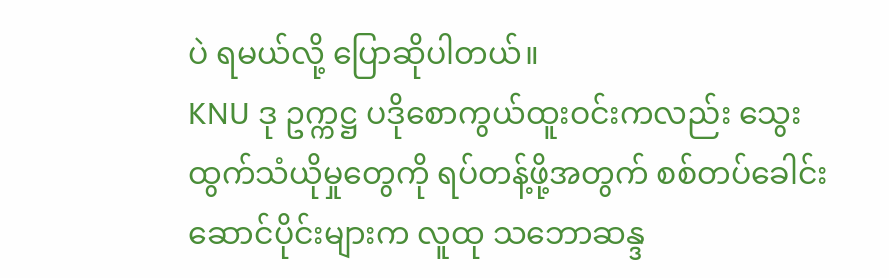ပဲ ရမယ်လို့ ပြောဆိုပါတယ်။
KNU ဒု ဥက္ကဋ္ဌ ပဒိုစောကွယ်ထူးဝင်းကလည်း သွေးထွက်သံယိုမှုတွေကို ရပ်တန့်ဖို့အတွက် စစ်တပ်ခေါင်းဆောင်ပိုင်းများက လူထု သဘောဆန္ဒ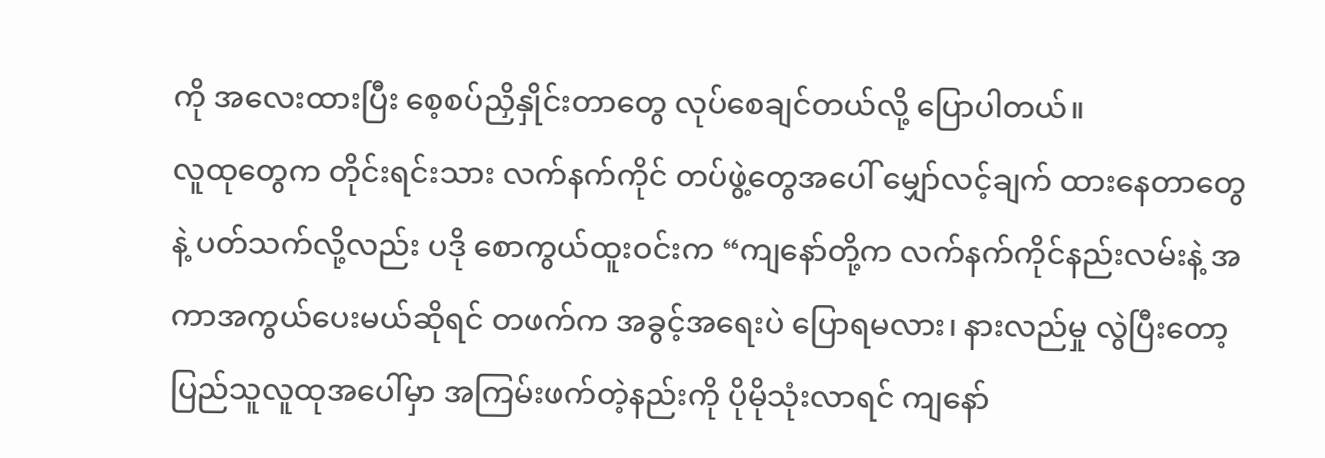ကို အလေးထားပြီး စေ့စပ်ညှိနှိုင်းတာတွေ လုပ်စေချင်တယ်လို့ ပြောပါတယ်။
လူထုတွေက တိုင်းရင်းသား လက်နက်ကိုင် တပ်ဖွဲ့တွေအပေါ် မျှော်လင့်ချက် ထားနေတာတွေနဲ့ ပတ်သက်လို့လည်း ပဒို စောကွယ်ထူးဝင်းက “ကျနော်တို့က လက်နက်ကိုင်နည်းလမ်းနဲ့ အကာအကွယ်ပေးမယ်ဆိုရင် တဖက်က အခွင့်အရေးပဲ ပြောရမလား၊ နားလည်မှု လွဲပြီးတော့ ပြည်သူလူထုအပေါ်မှာ အကြမ်းဖက်တဲ့နည်းကို ပိုမိုသုံးလာရင် ကျနော်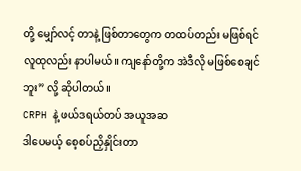တို့ မျှော်လင့် တာနဲ့ ဖြစ်တာတွေက တထပ်တည်း မဖြစ်ရင် လူထုလည်း နာပါမယ်။ ကျနော်တို့က အဲဒီလို မဖြစ်စေချင်ဘူး” လို့ ဆိုပါတယ်။
CRPH နဲ့ ဖယ်ဒရယ်တပ် အယူအဆ
ဒါပေမယ့် စေ့စပ်ညှိနှိုင်းတာ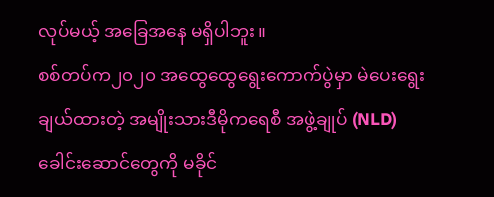လုပ်မယ့် အခြေအနေ မရှိပါဘူး။
စစ်တပ်က၂၀၂၀ အထွေထွေရွေးကောက်ပွဲမှာ မဲပေးရွေးချယ်ထားတဲ့ အမျိုးသားဒီမိုကရေစီ အဖွဲ့ချုပ် (NLD) ခေါင်းဆောင်တွေကို မခိုင်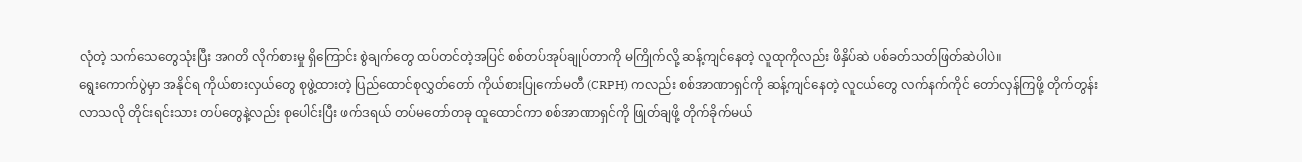လုံတဲ့ သက်သေတွေသုံးပြီး အဂတိ လိုက်စားမှု ရှိကြောင်း စွဲချက်တွေ ထပ်တင်တဲ့အပြင် စစ်တပ်အုပ်ချုပ်တာကို မကြိုက်လို့ ဆန့်ကျင်နေတဲ့ လူထုကိုလည်း ဖိနှိပ်ဆဲ ပစ်ခတ်သတ်ဖြတ်ဆဲပါပဲ။
ရွေးကောက်ပွဲမှာ အနိုင်ရ ကိုယ်စားလှယ်တွေ စုဖွဲ့ထားတဲ့ ပြည်ထောင်စုလွှတ်တော် ကိုယ်စားပြုကော်မတီ (CRPH) ကလည်း စစ်အာဏာရှင်ကို ဆန့်ကျင်နေတဲ့ လူငယ်တွေ လက်နက်ကိုင် တော်လှန်ကြဖို့ တိုက်တွန်းလာသလို တိုင်းရင်းသား တပ်တွေနဲ့လည်း စုပေါင်းပြီး ဖက်ဒရယ် တပ်မတော်တခု ထူထောင်ကာ စစ်အာဏာရှင်ကို ဖြုတ်ချဖို့ တိုက်ခိုက်မယ်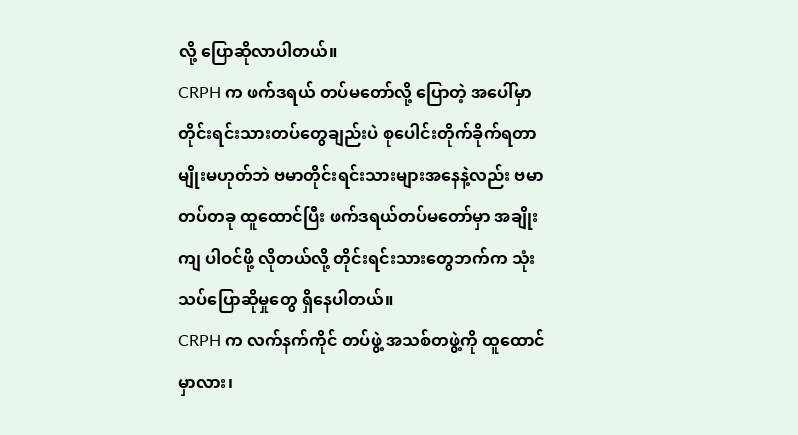လို့ ပြောဆိုလာပါတယ်။
CRPH က ဖက်ဒရယ် တပ်မတော်လို့ ပြောတဲ့ အပေါ်မှာ တိုင်းရင်းသားတပ်တွေချည်းပဲ စုပေါင်းတိုက်ခိုက်ရတာမျိုးမဟုတ်ဘဲ ဗမာတိုင်းရင်းသားများအနေနဲ့လည်း ဗမာတပ်တခု ထူထောင်ပြီး ဖက်ဒရယ်တပ်မတော်မှာ အချိုးကျ ပါဝင်ဖို့ လိုတယ်လို့ တိုင်းရင်းသားတွေဘက်က သုံးသပ်ပြောဆိုမှုတွေ ရှိနေပါတယ်။
CRPH က လက်နက်ကိုင် တပ်ဖွဲ့ အသစ်တဖွဲ့ကို ထူထောင်မှာလား၊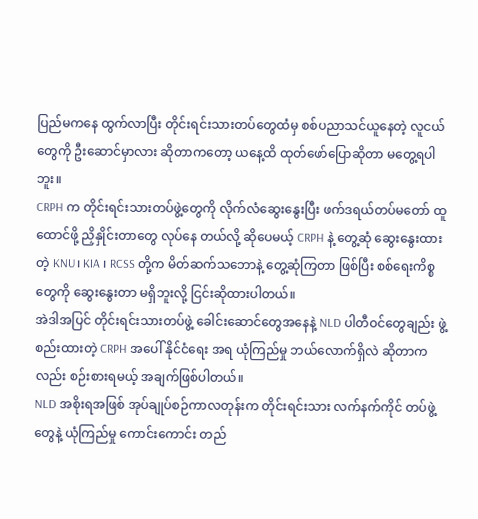ပြည်မကနေ ထွက်လာပြီး တိုင်းရင်းသားတပ်တွေထံမှ စစ်ပညာသင်ယူနေတဲ့ လူငယ်တွေကို ဦးဆောင်မှာလား ဆိုတာကတော့ ယနေ့ထိ ထုတ်ဖော်ပြောဆိုတာ မတွေ့ရပါဘူး။
CRPH က တိုင်းရင်းသားတပ်ဖွဲ့တွေကို လိုက်လံဆွေးနွေးပြီး ဖက်ဒရယ်တပ်မတော် ထူထောင်ဖို့ ညှိနှိုင်းတာတွေ လုပ်နေ တယ်လို့ ဆိုပေမယ့် CRPH နဲ့ တွေ့ဆုံ ဆွေးနွေးထားတဲ့ KNU၊ KIA ၊ RCSS တို့က မိတ်ဆက်သဘောနဲ့ တွေ့ဆုံကြတာ ဖြစ်ပြီး စစ်ရေးကိစ္စတွေကို ဆွေးနွေးတာ မရှိဘူးလို့ ငြင်းဆိုထားပါတယ်။
အဲဒါအပြင် တိုင်းရင်းသားတပ်ဖွဲ့ ခေါင်းဆောင်တွေအနေနဲ့ NLD ပါတီဝင်တွေချည်း ဖွဲ့စည်းထားတဲ့ CRPH အပေါ် နိုင်ငံရေး အရ ယုံကြည်မှု ဘယ်လောက်ရှိလဲ ဆိုတာကလည်း စဉ်းစားရမယ့် အချက်ဖြစ်ပါတယ်။
NLD အစိုးရအဖြစ် အုပ်ချုပ်စဉ်ကာလတုန်းက တိုင်းရင်းသား လက်နက်ကိုင် တပ်ဖွဲ့တွေနဲ့ ယုံကြည်မှု ကောင်းကောင်း တည်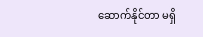ဆောက်နိုင်တာ မရှိ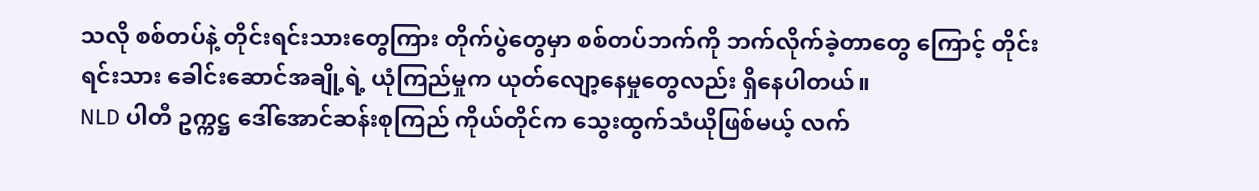သလို စစ်တပ်နဲ့ တိုင်းရင်းသားတွေကြား တိုက်ပွဲတွေမှာ စစ်တပ်ဘက်ကို ဘက်လိုက်ခဲ့တာတွေ ကြောင့် တိုင်းရင်းသား ခေါင်းဆောင်အချို့ရဲ့ ယုံကြည်မှုက ယုတ်လျော့နေမှုတွေလည်း ရှိနေပါတယ်။
NLD ပါတီ ဥက္ကဋ္ဌ ဒေါ်အောင်ဆန်းစုကြည် ကိုယ်တိုင်က သွေးထွက်သံယိုဖြစ်မယ့် လက်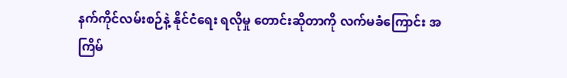နက်ကိုင်လမ်းစဉ်နဲ့ နိုင်ငံရေး ရလိုမှု တောင်းဆိုတာကို လက်မခံကြောင်း အကြိမ်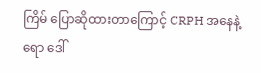ကြိမ် ပြောဆိုထားတာကြောင့် CRPH အနေနဲ့ရော ဒေါ်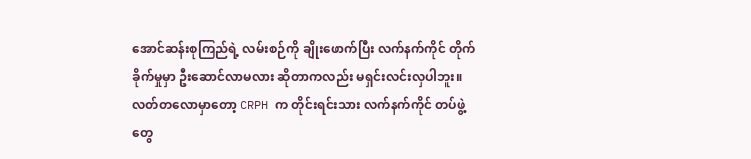အောင်ဆန်းစုကြည်ရဲ့ လမ်းစဉ်ကို ချိုးဖောက်ပြီး လက်နက်ကိုင် တိုက်ခိုက်မှုမှာ ဦးဆောင်လာမလား ဆိုတာကလည်း မရှင်းလင်းလှပါဘူး။
လတ်တလောမှာတော့ CRPH က တိုင်းရင်းသား လက်နက်ကိုင် တပ်ဖွဲ့တွေ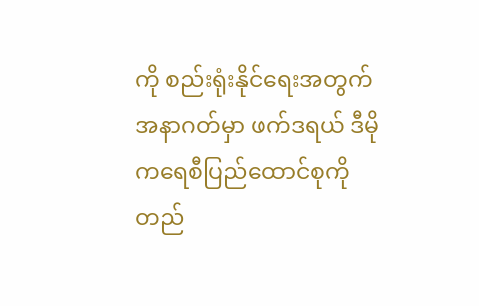ကို စည်းရုံးနိုင်ရေးအတွက် အနာဂတ်မှာ ဖက်ဒရယ် ဒီမိုကရေစီပြည်ထောင်စုကို တည်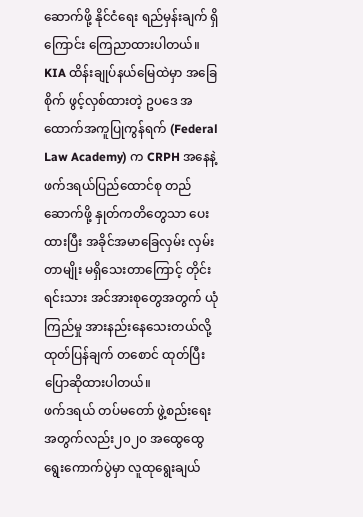ဆောက်ဖို့ နိုင်ငံရေး ရည်မှန်းချက် ရှိကြောင်း ကြေညာထားပါတယ်။
KIA ထိန်းချုပ်နယ်မြေထဲမှာ အခြေစိုက် ဖွင့်လှစ်ထားတဲ့ ဥပဒေ အထောက်အကူပြုကွန်ရက် (Federal Law Academy) က CRPH အနေနဲ့ ဖက်ဒရယ်ပြည်ထောင်စု တည်ဆောက်ဖို့ နှုတ်ကတိတွေသာ ပေးထားပြီး အခိုင်အမာခြေလှမ်း လှမ်းတာမျိုး မရှိသေးတာကြောင့် တိုင်းရင်းသား အင်အားစုတွေအတွက် ယုံကြည်မှု အားနည်းနေသေးတယ်လို့ ထုတ်ပြန်ချက် တစောင် ထုတ်ပြီး ပြောဆိုထားပါတယ်။
ဖက်ဒရယ် တပ်မတော် ဖွဲ့စည်းရေးအတွက်လည်း၂၀၂၀ အထွေထွေ ရွေးကောက်ပွဲမှာ လူထုရွေးချယ်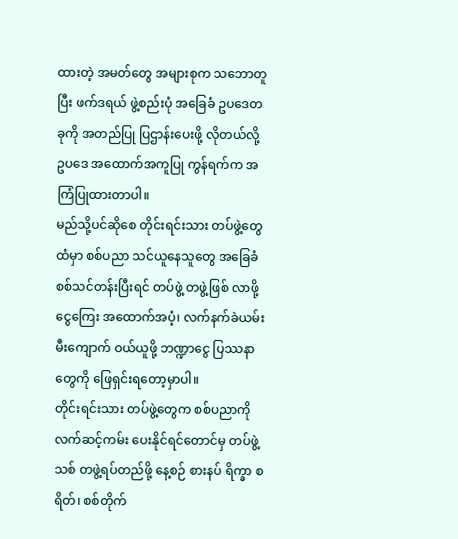ထားတဲ့ အမတ်တွေ အများစုက သဘောတူပြီး ဖက်ဒရယ် ဖွဲ့စည်းပုံ အခြေခံ ဥပဒေတခုကို အတည်ပြု ပြဌာန်းပေးဖို့ လိုတယ်လို့ ဥပဒေ အထောက်အကူပြု ကွန်ရက်က အကြံပြုထားတာပါ။
မည်သို့ပင်ဆိုစေ တိုင်းရင်းသား တပ်ဖွဲ့တွေထံမှာ စစ်ပညာ သင်ယူနေသူတွေ အခြေခံ စစ်သင်တန်းပြီးရင် တပ်ဖွဲ့ တဖွဲ့ဖြစ် လာဖို့ ငွေကြေး အထောက်အပံ့၊ လက်နက်ခဲယမ်း မီးကျောက် ဝယ်ယူဖို့ ဘဏ္ဍာငွေ ပြဿနာတွေကို ဖြေရှင်းရတော့မှာပါ။
တိုင်းရင်းသား တပ်ဖွဲ့တွေက စစ်ပညာကို လက်ဆင့်ကမ်း ပေးနိုင်ရင်တောင်မှ တပ်ဖွဲ့သစ် တဖွဲ့ရပ်တည်ဖို့ နေ့စဉ် စားနပ် ရိက္ခာ စရိတ်၊ စစ်တိုက်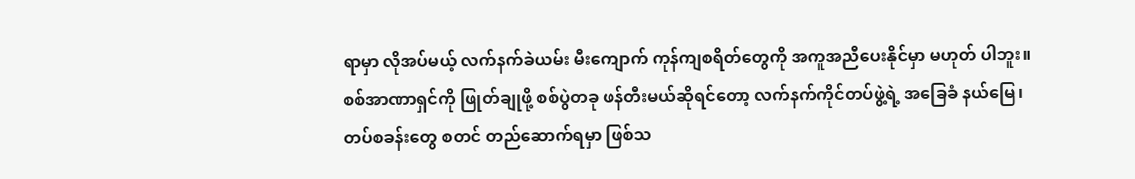ရာမှာ လိုအပ်မယ့် လက်နက်ခဲယမ်း မီးကျောက် ကုန်ကျစရိတ်တွေကို အကူအညီပေးနိုင်မှာ မဟုတ် ပါဘူး။
စစ်အာဏာရှင်ကို ဖြုတ်ချုဖို့ စစ်ပွဲတခု ဖန်တီးမယ်ဆိုရင်တော့ လက်နက်ကိုင်တပ်ဖွဲ့ရဲ့ အခြေခံ နယ်မြေ၊ တပ်စခန်းတွေ စတင် တည်ဆောက်ရမှာ ဖြစ်သ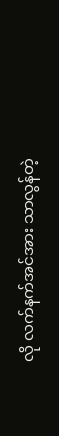လို လက်နက်အင်အား သာလွန်တဲ့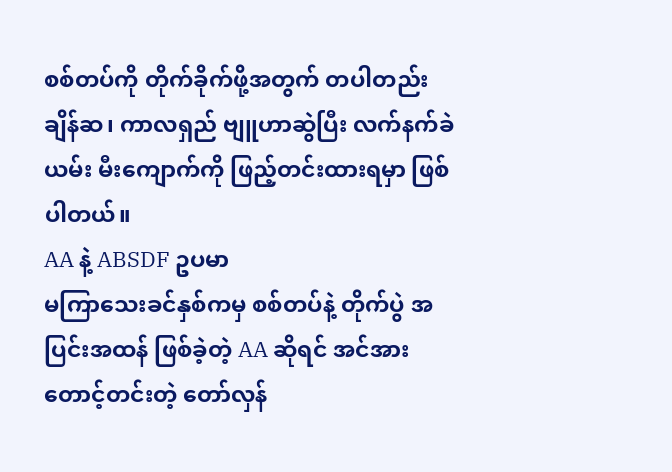စစ်တပ်ကို တိုက်ခိုက်ဖို့အတွက် တပါတည်း ချိန်ဆ၊ ကာလရှည် ဗျူဟာဆွဲပြီး လက်နက်ခဲယမ်း မီးကျောက်ကို ဖြည့်တင်းထားရမှာ ဖြစ်ပါတယ်။
AA နဲ့ ABSDF ဥပမာ
မကြာသေးခင်နှစ်ကမှ စစ်တပ်နဲ့ တိုက်ပွဲ အပြင်းအထန် ဖြစ်ခဲ့တဲ့ AA ဆိုရင် အင်အားတောင့်တင်းတဲ့ တော်လှန်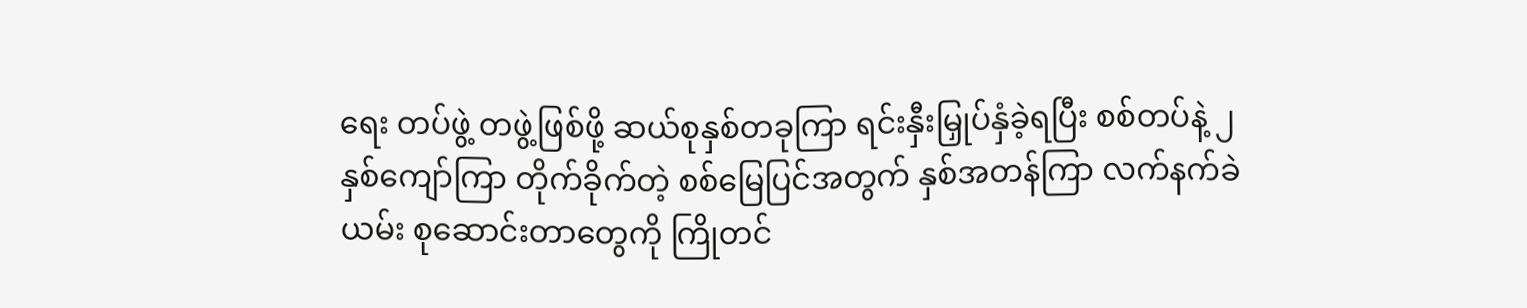ရေး တပ်ဖွဲ့ တဖွဲ့ဖြစ်ဖို့ ဆယ်စုနှစ်တခုကြာ ရင်းနှီးမြှုပ်နှံခဲ့ရပြီး စစ်တပ်နဲ့ ၂ နှစ်ကျော်ကြာ တိုက်ခိုက်တဲ့ စစ်မြေပြင်အတွက် နှစ်အတန်ကြာ လက်နက်ခဲယမ်း စုဆောင်းတာတွေကို ကြိုတင်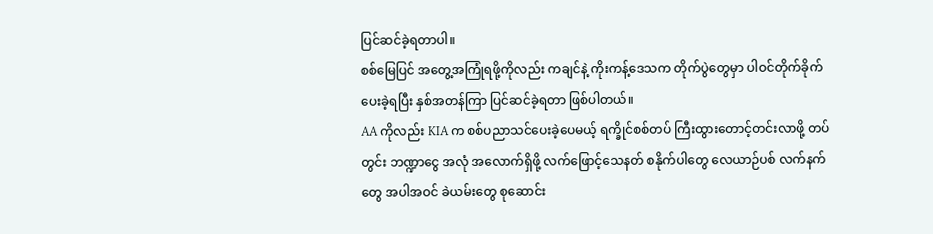ပြင်ဆင်ခဲ့ရတာပါ။
စစ်မြေပြင် အတွေ့အကြုံရဖို့ကိုလည်း ကချင်နဲ့ ကိုးကန့်ဒေသက တိုက်ပွဲတွေမှာ ပါဝင်တိုက်ခိုက်ပေးခဲ့ရပြီး နှစ်အတန်ကြာ ပြင်ဆင်ခဲ့ရတာ ဖြစ်ပါတယ်။
AA ကိုလည်း KIA က စစ်ပညာသင်ပေးခဲ့ပေမယ့် ရက္ခိုင်စစ်တပ် ကြီးထွားတောင့်တင်းလာဖို့ တပ်တွင်း ဘဏ္ဍာငွေ အလုံ အလောက်ရှိဖို့ လက်ဖြောင့်သေနတ် စနိုက်ပါတွေ လေယာဉ်ပစ် လက်နက်တွေ အပါအဝင် ခဲယမ်းတွေ စုဆောင်း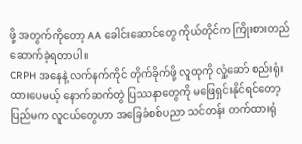ဖို့ အတွက်ကိုတော့ AA ခေါင်းဆောင်တွေ ကိုယ်တိုင်က ကြိုးစားတည်ဆောက်ခဲ့ရတာပါ။
CRPH အနေနဲ့ လက်နက်ကိုင် တိုက်ခိုက်ဖို့ လူထုကို လှုံ့ဆော် စည်းရုံးထားပေမယ့် နောက်ဆက်တွဲ ပြဿနာတွေကို မဖြေရှင်းနိုင်ရင်တော့ ပြည်မက လူငယ်တွေဟာ အခြေခံစစ်ပညာ သင်တန်း တက်ထားရုံ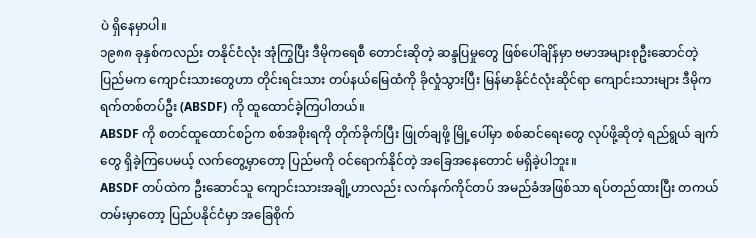ပဲ ရှိနေမှာပါ။
၁၉၈၈ ခုနှစ်ကလည်း တနိုင်ငံလုံး အုံကြွပြီး ဒီမိုကရေစီ တောင်းဆိုတဲ့ ဆန္ဒပြမှုတွေ ဖြစ်ပေါ်ချိန်မှာ ဗမာအများစုဦးဆောင်တဲ့ ပြည်မက ကျောင်းသားတွေဟာ တိုင်းရင်းသား တပ်နယ်မြေထံကို ခိုလှုံသွားပြီး မြန်မာနိုင်ငံလုံးဆိုင်ရာ ကျောင်းသားများ ဒီမိုကရက်တစ်တပ်ဦး (ABSDF) ကို ထူထောင်ခဲ့ကြပါတယ်။
ABSDF ကို စတင်ထူထောင်စဉ်က စစ်အစိုးရကို တိုက်ခိုက်ပြီး ဖြုတ်ချဖို့ မြို့ပေါ်မှာ စစ်ဆင်ရေးတွေ လုပ်ဖို့ဆိုတဲ့ ရည်ရွယ် ချက်တွေ ရှိခဲ့ကြပေမယ့် လက်တွေ့မှာတော့ ပြည်မကို ဝင်ရောက်နိုင်တဲ့ အခြေအနေတောင် မရှိခဲ့ပါဘူး။
ABSDF တပ်ထဲက ဦးဆောင်သူ ကျောင်းသားအချို့ဟာလည်း လက်နက်ကိုင်တပ် အမည်ခံအဖြစ်သာ ရပ်တည်ထားပြီး တကယ်တမ်းမှာတော့ ပြည်ပနိုင်ငံမှာ အခြေစိုက်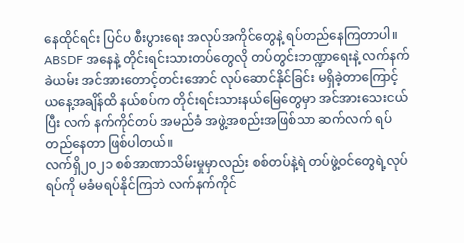နေထိုင်ရင်း ပြင်ပ စီးပွားရေး အလုပ်အကိုင်တွေနဲ့ ရပ်တည်နေကြတာပါ။
ABSDF အနေနဲ့ တိုင်းရင်းသားတပ်တွေလို တပ်တွင်းဘဏ္ဍာရေးနဲ့ လက်နက်ခဲယမ်း အင်အားတောင့်တင်းအောင် လုပ်ဆောင်နိုင်ခြင်း မရှိခဲ့တာကြောင့် ယနေ့အချိန်ထိ နယ်စပ်က တိုင်းရင်းသားနယ်မြေတွေမှာ အင်အားသေးငယ်ပြီး လက် နက်ကိုင်တပ် အမည်ခံ အဖွဲ့အစည်းအဖြစ်သာ ဆက်လက် ရပ်တည်နေတာ ဖြစ်ပါတယ်။
လက်ရှိ၂၀၂၁ စစ်အာဏာသိမ်းမှုမှာလည်း စစ်တပ်နဲ့ရဲ တပ်ဖွဲ့ဝင်တွေရဲ့လုပ်ရပ်ကို မခံမရပ်နိုင်ကြဘဲ လက်နက်ကိုင်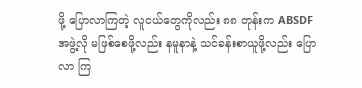ဖို့ ပြောလာကြတဲ့ လူငယ်တွေကိုလည်း ၈၈ တုန်းက ABSDF အဖွဲ့လို မဖြစ်စေဖို့လည်း နမူနာနဲ့ သင်ခန်းစာယူဖို့လည်း ပြောလာ ကြ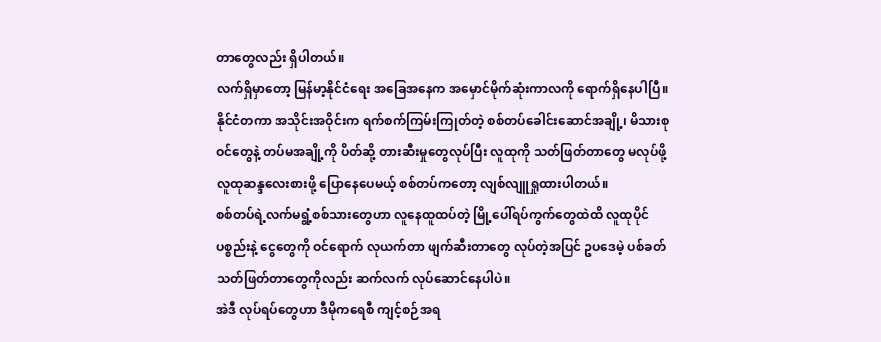တာတွေလည်း ရှိပါတယ်။
လက်ရှိမှာတော့ မြန်မာ့နိုင်ငံရေး အခြေအနေက အမှောင်မိုက်ဆုံးကာလကို ရောက်ရှိနေပါပြီ။
နိုင်ငံတကာ အသိုင်းအဝိုင်းက ရက်စက်ကြမ်းကြုတ်တဲ့ စစ်တပ်ခေါင်းဆောင်အချို့၊ မိသားစုဝင်တွေနဲ့ တပ်မအချို့ကို ပိတ်ဆို့ တားဆီးမှုတွေလုပ်ပြီး လူထုကို သတ်ဖြတ်တာတွေ မလုပ်ဖို့ လူထုဆန္ဒလေးစားဖို့ ပြောနေပေမယ့် စစ်တပ်ကတော့ လျစ်လျူရှုထားပါတယ်။
စစ်တပ်ရဲ့လက်မရွံ့စစ်သားတွေဟာ လူနေထူထပ်တဲ့ မြို့ပေါ်ရပ်ကွက်တွေထဲထိ လူထုပိုင်ပစ္စည်းနဲ့ ငွေတွေကို ဝင်ရောက် လုယက်တာ ဖျက်ဆီးတာတွေ လုပ်တဲ့အပြင် ဥပဒေမဲ့ ပစ်ခတ်သတ်ဖြတ်တာတွေကိုလည်း ဆက်လက် လုပ်ဆောင်နေပါပဲ။
အဲဒီ လုပ်ရပ်တွေဟာ ဒီမိုကရေစီ ကျင့်စဉ်အရ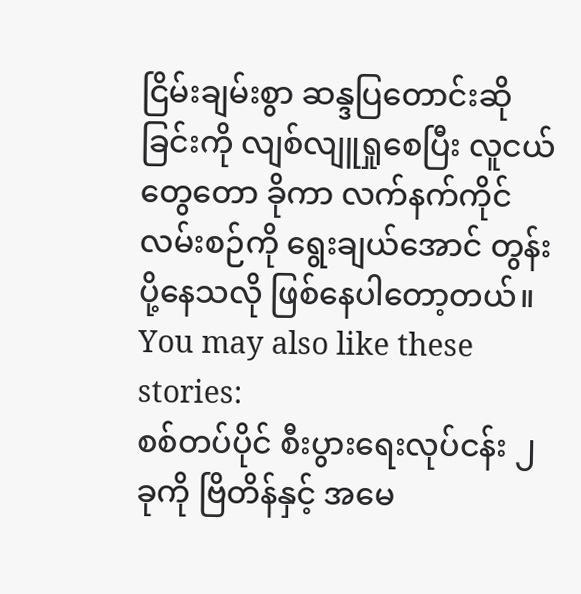ငြိမ်းချမ်းစွာ ဆန္ဒပြတောင်းဆိုခြင်းကို လျစ်လျူရှုစေပြီး လူငယ်တွေတော ခိုကာ လက်နက်ကိုင် လမ်းစဉ်ကို ရွေးချယ်အောင် တွန်းပို့နေသလို ဖြစ်နေပါတော့တယ်။
You may also like these stories:
စစ်တပ်ပိုင် စီးပွားရေးလုပ်ငန်း ၂ ခုကို ဗြိတိန်နှင့် အမေ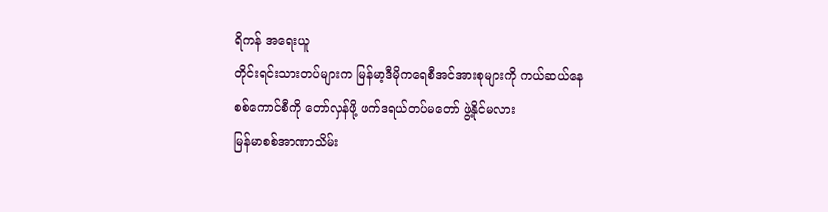ရိကန် အရေးယူ
တိုင်းရင်းသားတပ်များက မြန်မာ့ဒီမိုကရေစီအင်အားစုများကို ကယ်ဆယ်နေ
စစ်ကောင်စီကို တော်လှန်ဖို့ ဖက်ဒရယ်တပ်မတော် ဖွဲ့နိုင်မလား
မြန်မာစစ်အာဏာသိမ်း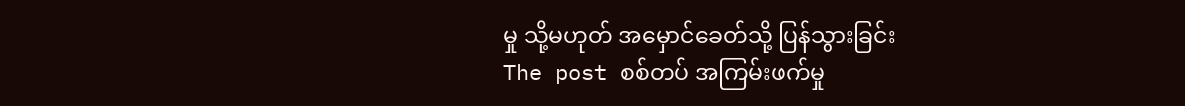မှု သို့မဟုတ် အမှောင်ခေတ်သို့ ပြန်သွားခြင်း
The post စစ်တပ် အကြမ်းဖက်မှု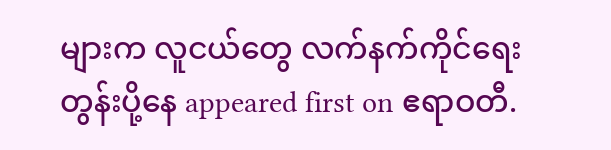များက လူငယ်တွေ လက်နက်ကိုင်ရေး တွန်းပို့နေ appeared first on ဧရာဝတီ.